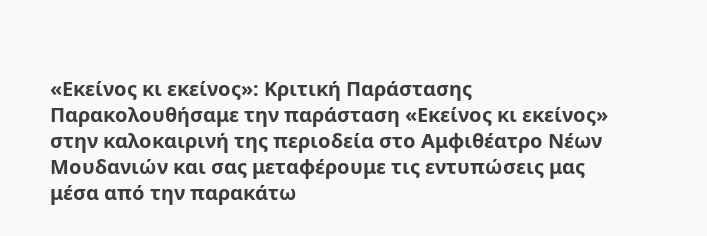«Εκείνος κι εκείνος»: Κριτική Παράστασης
Παρακολουθήσαμε την παράσταση «Εκείνος κι εκείνος» στην καλοκαιρινή της περιοδεία στο Αμφιθέατρο Νέων Μουδανιών και σας μεταφέρουμε τις εντυπώσεις μας μέσα από την παρακάτω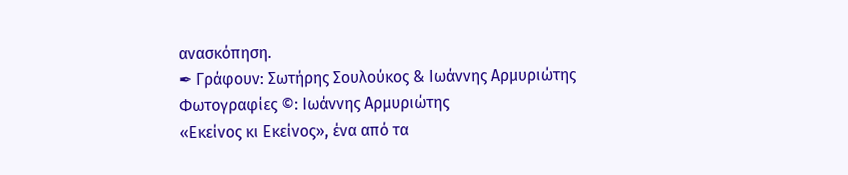ανασκόπηση.
✒ Γράφουν: Σωτήρης Σουλούκος & Ιωάννης Αρμυριώτης
Φωτογραφίες ©: Ιωάννης Αρμυριώτης
«Εκείνος κι Εκείνος», ένα από τα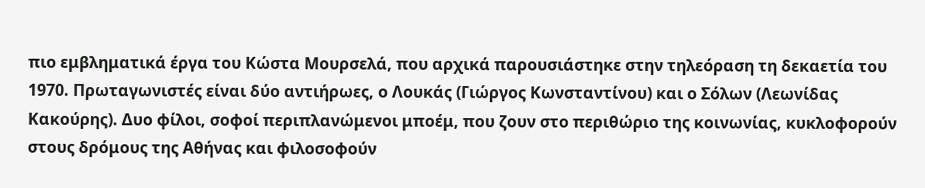πιο εμβληματικά έργα του Κώστα Μουρσελά, που αρχικά παρουσιάστηκε στην τηλεόραση τη δεκαετία του 1970. Πρωταγωνιστές είναι δύο αντιήρωες, ο Λουκάς (Γιώργος Κωνσταντίνου) και ο Σόλων (Λεωνίδας Κακούρης). Δυο φίλοι, σοφοί περιπλανώμενοι μποέμ, που ζουν στο περιθώριο της κοινωνίας, κυκλοφορούν στους δρόμους της Αθήνας και φιλοσοφούν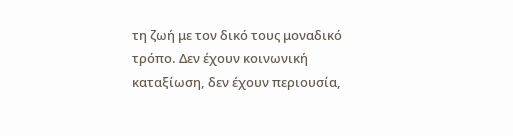τη ζωή με τον δικό τους μοναδικό τρόπο. Δεν έχουν κοινωνική καταξίωση, δεν έχουν περιουσία,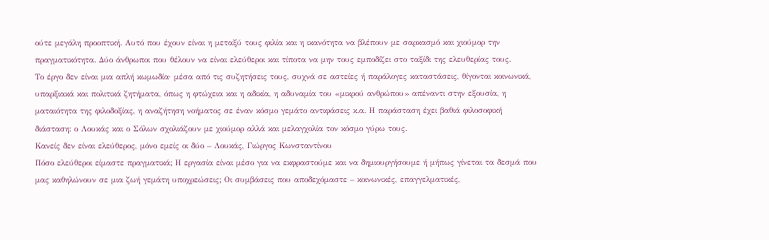ούτε μεγάλη προοπτική. Αυτό που έχουν είναι η μεταξύ τους φιλία και η ικανότητα να βλέπουν με σαρκασμό και χιούμορ την πραγματικότητα. Δύο άνθρωποι που θέλουν να είναι ελεύθεροι και τίποτα να μην τους εμποδίζει στο ταξίδι της ελευθερίας τους.
Το έργο δεν είναι μια απλή κωμωδία∙ μέσα από τις συζητήσεις τους, συχνά σε αστείες ή παράλογες καταστάσεις, θίγονται κοινωνικά, υπαρξιακά και πολιτικά ζητήματα, όπως η φτώχεια και η αδικία, η αδυναμία του «μικρού ανθρώπου» απέναντι στην εξουσία, η ματαιότητα της φιλοδοξίας, η αναζήτηση νοήματος σε έναν κόσμο γεμάτο αντιφάσεις κ.α. Η παράσταση έχει βαθιά φιλοσοφική διάσταση: ο Λουκάς και ο Σόλων σχολιάζουν με χιούμορ αλλά και μελαγχολία τον κόσμο γύρω τους.
Κανείς δεν είναι ελεύθερος, μόνο εμείς οι δύο – Λουκάς, Γιώργος Κωνσταντίνου
Πόσο ελεύθεροι είμαστε πραγματικά; Η εργασία είναι μέσο για να εκφραστούμε και να δημιουργήσουμε ή μήπως γίνεται τα δεσμά που μας καθηλώνουν σε μια ζωή γεμάτη υποχρεώσεις; Οι συμβάσεις που αποδεχόμαστε – κοινωνικές, επαγγελματικές,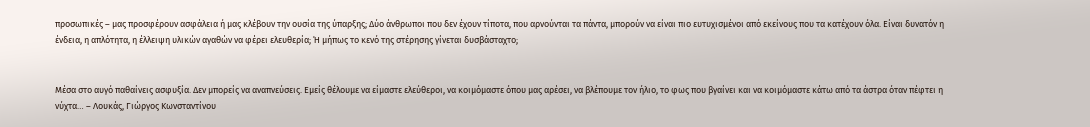προσωπικές – μας προσφέρουν ασφάλεια ή μας κλέβουν την ουσία της ύπαρξης; Δύο άνθρωποι που δεν έχουν τίποτα, που αρνούνται τα πάντα, μπορούν να είναι πιο ευτυχισμένοι από εκείνους που τα κατέχουν όλα. Είναι δυνατόν η ένδεια, η απλότητα, η έλλειψη υλικών αγαθών να φέρει ελευθερία; Ή μήπως το κενό της στέρησης γίνεται δυσβάσταχτο;


Μέσα στο αυγό παθαίνεις ασφυξία. Δεν μπορείς να αναπνεύσεις. Εμείς θέλουμε να είμαστε ελεύθεροι, να κοιμόμαστε όπου μας αρέσει, να βλέπουμε τον ήλιο, το φως που βγαίνει και να κοιμόμαστε κάτω από τα άστρα όταν πέφτει η νύχτα… – Λουκάς, Γιώργος Κωνσταντίνου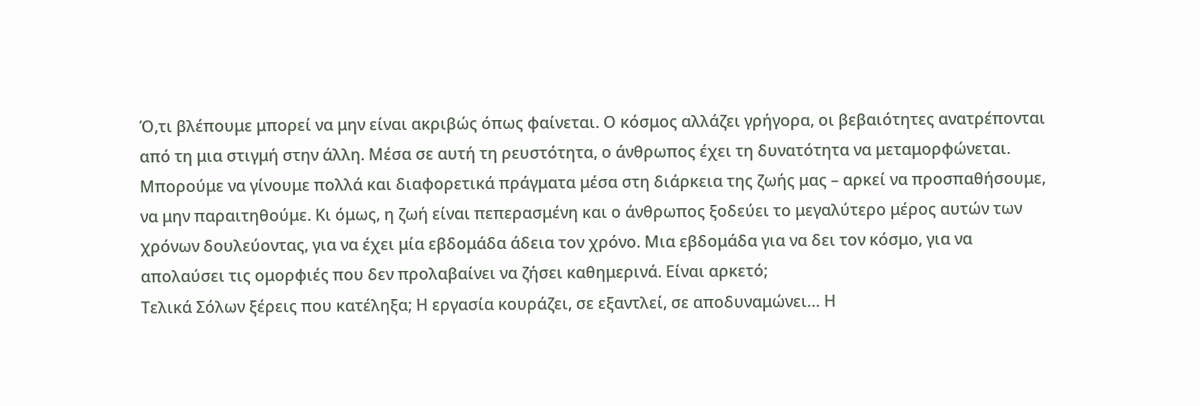Ό,τι βλέπουμε μπορεί να μην είναι ακριβώς όπως φαίνεται. Ο κόσμος αλλάζει γρήγορα, οι βεβαιότητες ανατρέπονται από τη μια στιγμή στην άλλη. Μέσα σε αυτή τη ρευστότητα, ο άνθρωπος έχει τη δυνατότητα να μεταμορφώνεται. Μπορούμε να γίνουμε πολλά και διαφορετικά πράγματα μέσα στη διάρκεια της ζωής μας – αρκεί να προσπαθήσουμε, να μην παραιτηθούμε. Κι όμως, η ζωή είναι πεπερασμένη και ο άνθρωπος ξοδεύει το μεγαλύτερο μέρος αυτών των χρόνων δουλεύοντας, για να έχει μία εβδομάδα άδεια τον χρόνο. Μια εβδομάδα για να δει τον κόσμο, για να απολαύσει τις ομορφιές που δεν προλαβαίνει να ζήσει καθημερινά. Είναι αρκετό;
Τελικά Σόλων ξέρεις που κατέληξα; Η εργασία κουράζει, σε εξαντλεί, σε αποδυναμώνει… Η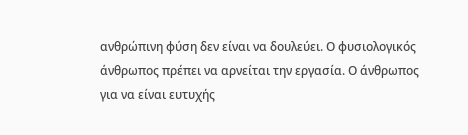ανθρώπινη φύση δεν είναι να δουλεύει. Ο φυσιολογικός άνθρωπος πρέπει να αρνείται την εργασία. Ο άνθρωπος για να είναι ευτυχής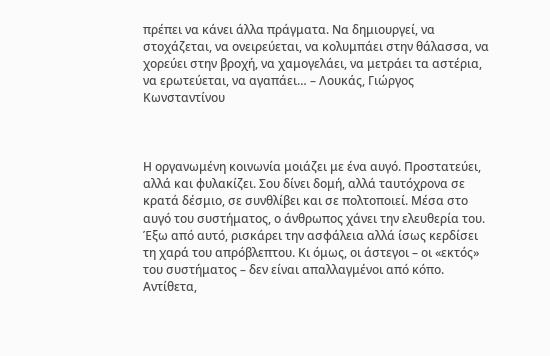πρέπει να κάνει άλλα πράγματα. Να δημιουργεί, να στοχάζεται, να ονειρεύεται, να κολυμπάει στην θάλασσα, να χορεύει στην βροχή, να χαμογελάει, να μετράει τα αστέρια, να ερωτεύεται, να αγαπάει… – Λουκάς, Γιώργος Κωνσταντίνου



Η οργανωμένη κοινωνία μοιάζει με ένα αυγό. Προστατεύει, αλλά και φυλακίζει. Σου δίνει δομή, αλλά ταυτόχρονα σε κρατά δέσμιο, σε συνθλίβει και σε πολτοποιεί. Μέσα στο αυγό του συστήματος, ο άνθρωπος χάνει την ελευθερία του. Έξω από αυτό, ρισκάρει την ασφάλεια αλλά ίσως κερδίσει τη χαρά του απρόβλεπτου. Κι όμως, οι άστεγοι – οι «εκτός» του συστήματος – δεν είναι απαλλαγμένοι από κόπο. Αντίθετα,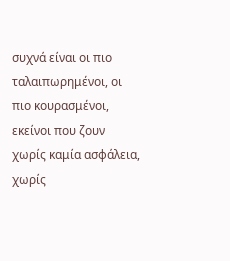συχνά είναι οι πιο ταλαιπωρημένοι, οι πιο κουρασμένοι, εκείνοι που ζουν χωρίς καμία ασφάλεια, χωρίς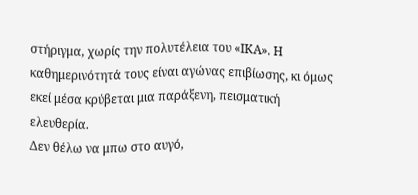στήριγμα, χωρίς την πολυτέλεια του «ΙΚΑ». Η καθημερινότητά τους είναι αγώνας επιβίωσης, κι όμως εκεί μέσα κρύβεται μια παράξενη, πεισματική ελευθερία.
Δεν θέλω να μπω στο αυγό,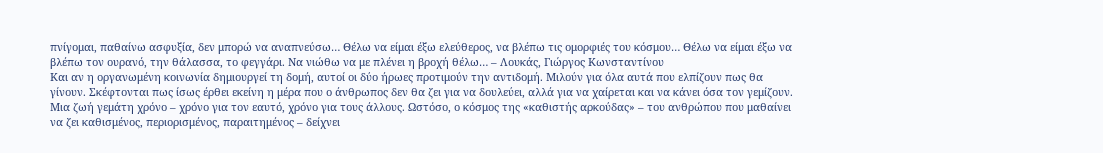πνίγομαι, παθαίνω ασφυξία, δεν μπορώ να αναπνεύσω… Θέλω να είμαι έξω ελεύθερος, να βλέπω τις ομορφιές του κόσμου… Θέλω να είμαι έξω να βλέπω τον ουρανό, την θάλασσα, το φεγγάρι. Να νιώθω να με πλένει η βροχή θέλω… – Λουκάς, Γιώργος Κωνσταντίνου
Και αν η οργανωμένη κοινωνία δημιουργεί τη δομή, αυτοί οι δύο ήρωες προτιμούν την αντιδομή. Μιλούν για όλα αυτά που ελπίζουν πως θα γίνουν. Σκέφτονται πως ίσως έρθει εκείνη η μέρα που ο άνθρωπος δεν θα ζει για να δουλεύει, αλλά για να χαίρεται και να κάνει όσα τον γεμίζουν. Μια ζωή γεμάτη χρόνο – χρόνο για τον εαυτό, χρόνο για τους άλλους. Ωστόσο, ο κόσμος της «καθιστής αρκούδας» – του ανθρώπου που μαθαίνει να ζει καθισμένος, περιορισμένος, παραιτημένος – δείχνει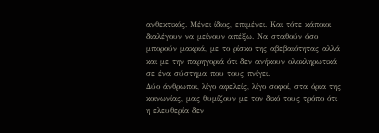ανθεκτικός. Μένει ίδιος, επιμένει. Και τότε κάποιοι διαλέγουν να μείνουν απέξω. Να σταθούν όσο μπορούν μακριά, με το ρίσκο της αβεβαιότητας αλλά και με την παρηγοριά ότι δεν ανήκουν ολοκληρωτικά σε ένα σύστημα που τους πνίγει.
Δύο άνθρωποι, λίγο αφελείς, λίγο σοφοί, στα όρια της κοινωνίας, μας θυμίζουν με τον δικό τους τρόπο ότι η ελευθερία δεν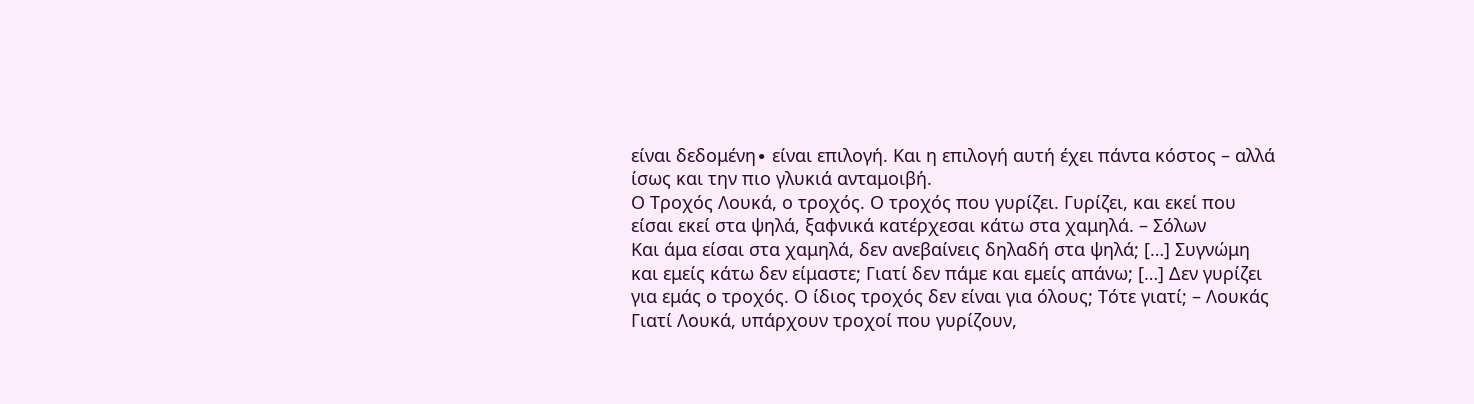είναι δεδομένη∙ είναι επιλογή. Και η επιλογή αυτή έχει πάντα κόστος – αλλά ίσως και την πιο γλυκιά ανταμοιβή.
Ο Τροχός Λουκά, ο τροχός. Ο τροχός που γυρίζει. Γυρίζει, και εκεί που είσαι εκεί στα ψηλά, ξαφνικά κατέρχεσαι κάτω στα χαμηλά. – Σόλων
Και άμα είσαι στα χαμηλά, δεν ανεβαίνεις δηλαδή στα ψηλά; […] Συγνώμη και εμείς κάτω δεν είμαστε; Γιατί δεν πάμε και εμείς απάνω; […] Δεν γυρίζει για εμάς ο τροχός. Ο ίδιος τροχός δεν είναι για όλους; Τότε γιατί; – Λουκάς
Γιατί Λουκά, υπάρχουν τροχοί που γυρίζουν,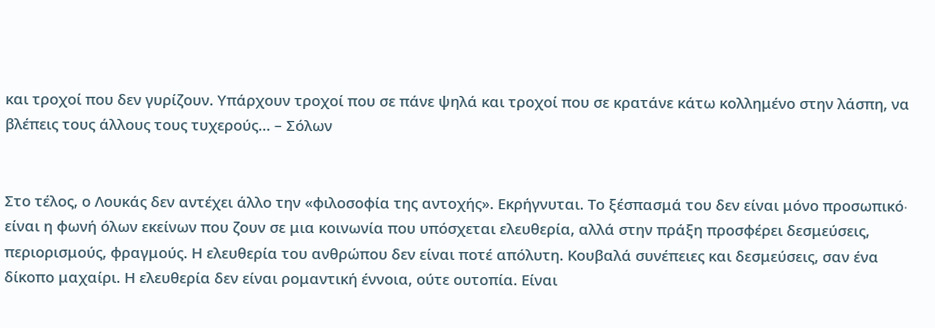και τροχοί που δεν γυρίζουν. Υπάρχουν τροχοί που σε πάνε ψηλά και τροχοί που σε κρατάνε κάτω κολλημένο στην λάσπη, να βλέπεις τους άλλους τους τυχερούς… – Σόλων


Στο τέλος, ο Λουκάς δεν αντέχει άλλο την «φιλοσοφία της αντοχής». Εκρήγνυται. Το ξέσπασμά του δεν είναι μόνο προσωπικό∙ είναι η φωνή όλων εκείνων που ζουν σε μια κοινωνία που υπόσχεται ελευθερία, αλλά στην πράξη προσφέρει δεσμεύσεις, περιορισμούς, φραγμούς. Η ελευθερία του ανθρώπου δεν είναι ποτέ απόλυτη. Κουβαλά συνέπειες και δεσμεύσεις, σαν ένα δίκοπο μαχαίρι. Η ελευθερία δεν είναι ρομαντική έννοια, ούτε ουτοπία. Είναι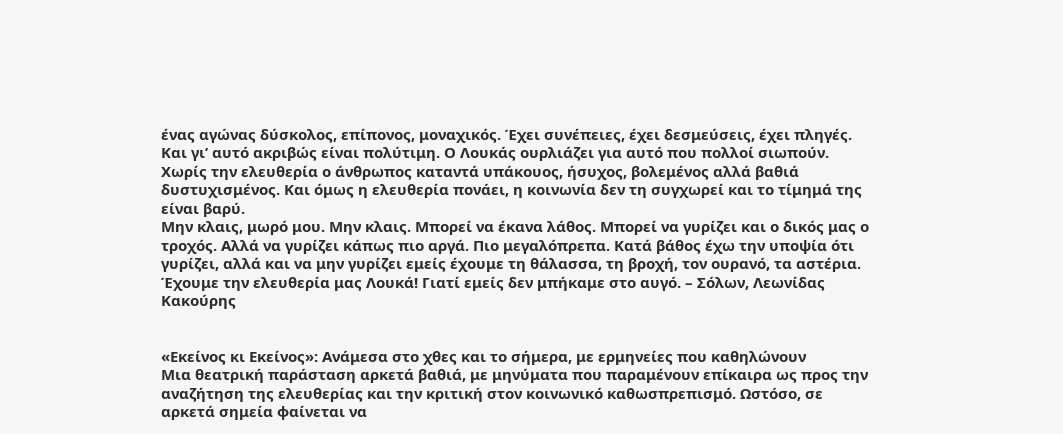ένας αγώνας δύσκολος, επίπονος, μοναχικός. Έχει συνέπειες, έχει δεσμεύσεις, έχει πληγές. Και γι’ αυτό ακριβώς είναι πολύτιμη. Ο Λουκάς ουρλιάζει για αυτό που πολλοί σιωπούν. Χωρίς την ελευθερία ο άνθρωπος καταντά υπάκουος, ήσυχος, βολεμένος αλλά βαθιά δυστυχισμένος. Και όμως η ελευθερία πονάει, η κοινωνία δεν τη συγχωρεί και το τίμημά της είναι βαρύ.
Μην κλαις, μωρό μου. Μην κλαις. Μπορεί να έκανα λάθος. Μπορεί να γυρίζει και ο δικός μας ο τροχός. Αλλά να γυρίζει κάπως πιο αργά. Πιο μεγαλόπρεπα. Κατά βάθος έχω την υποψία ότι γυρίζει, αλλά και να μην γυρίζει εμείς έχουμε τη θάλασσα, τη βροχή, τον ουρανό, τα αστέρια. Έχουμε την ελευθερία μας Λουκά! Γιατί εμείς δεν μπήκαμε στο αυγό. – Σόλων, Λεωνίδας Κακούρης


«Εκείνος κι Εκείνος»: Ανάμεσα στο χθες και το σήμερα, με ερμηνείες που καθηλώνουν
Μια θεατρική παράσταση αρκετά βαθιά, με μηνύματα που παραμένουν επίκαιρα ως προς την αναζήτηση της ελευθερίας και την κριτική στον κοινωνικό καθωσπρεπισμό. Ωστόσο, σε αρκετά σημεία φαίνεται να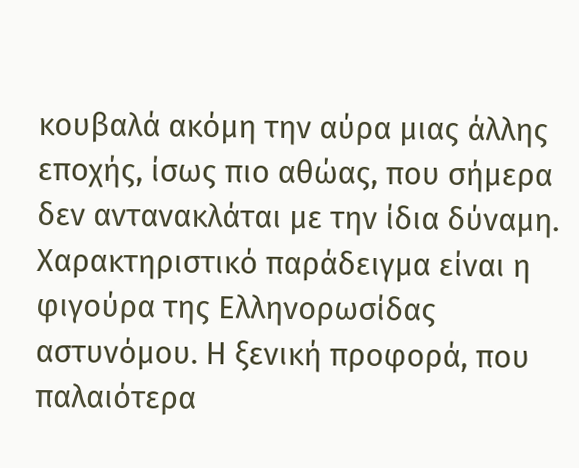κουβαλά ακόμη την αύρα μιας άλλης εποχής, ίσως πιο αθώας, που σήμερα δεν αντανακλάται με την ίδια δύναμη. Χαρακτηριστικό παράδειγμα είναι η φιγούρα της Ελληνορωσίδας αστυνόμου. Η ξενική προφορά, που παλαιότερα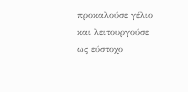προκαλούσε γέλιο και λειτουργούσε ως εύστοχο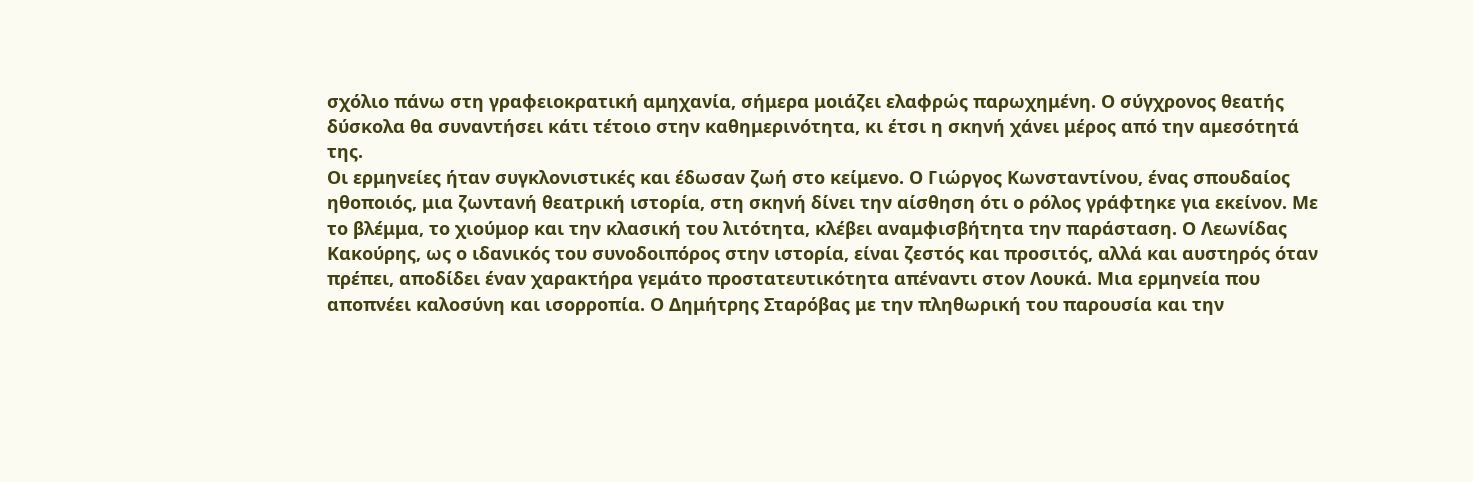σχόλιο πάνω στη γραφειοκρατική αμηχανία, σήμερα μοιάζει ελαφρώς παρωχημένη. Ο σύγχρονος θεατής δύσκολα θα συναντήσει κάτι τέτοιο στην καθημερινότητα, κι έτσι η σκηνή χάνει μέρος από την αμεσότητά της.
Οι ερμηνείες ήταν συγκλονιστικές και έδωσαν ζωή στο κείμενο. Ο Γιώργος Κωνσταντίνου, ένας σπουδαίος ηθοποιός, μια ζωντανή θεατρική ιστορία, στη σκηνή δίνει την αίσθηση ότι ο ρόλος γράφτηκε για εκείνον. Με το βλέμμα, το χιούμορ και την κλασική του λιτότητα, κλέβει αναμφισβήτητα την παράσταση. Ο Λεωνίδας Κακούρης, ως ο ιδανικός του συνοδοιπόρος στην ιστορία, είναι ζεστός και προσιτός, αλλά και αυστηρός όταν πρέπει, αποδίδει έναν χαρακτήρα γεμάτο προστατευτικότητα απέναντι στον Λουκά. Μια ερμηνεία που αποπνέει καλοσύνη και ισορροπία. Ο Δημήτρης Σταρόβας με την πληθωρική του παρουσία και την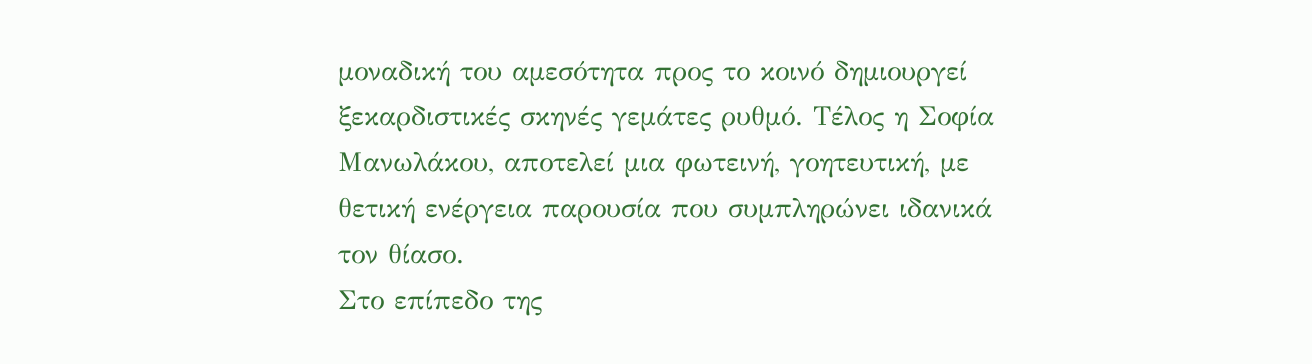μοναδική του αμεσότητα προς το κοινό δημιουργεί ξεκαρδιστικές σκηνές γεμάτες ρυθμό. Τέλος η Σοφία Μανωλάκου, αποτελεί μια φωτεινή, γοητευτική, με θετική ενέργεια παρουσία που συμπληρώνει ιδανικά τον θίασο.
Στο επίπεδο της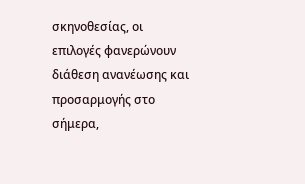σκηνοθεσίας, οι επιλογές φανερώνουν διάθεση ανανέωσης και προσαρμογής στο σήμερα,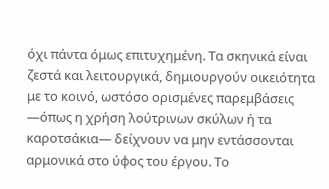όχι πάντα όμως επιτυχημένη. Τα σκηνικά είναι ζεστά και λειτουργικά, δημιουργούν οικειότητα με το κοινό, ωστόσο ορισμένες παρεμβάσεις —όπως η χρήση λούτρινων σκύλων ή τα καροτσάκια— δείχνουν να μην εντάσσονται αρμονικά στο ύφος του έργου. Το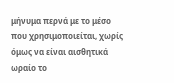μήνυμα περνά με το μέσο που χρησιμοποιείται, χωρίς όμως να είναι αισθητικά ωραίο το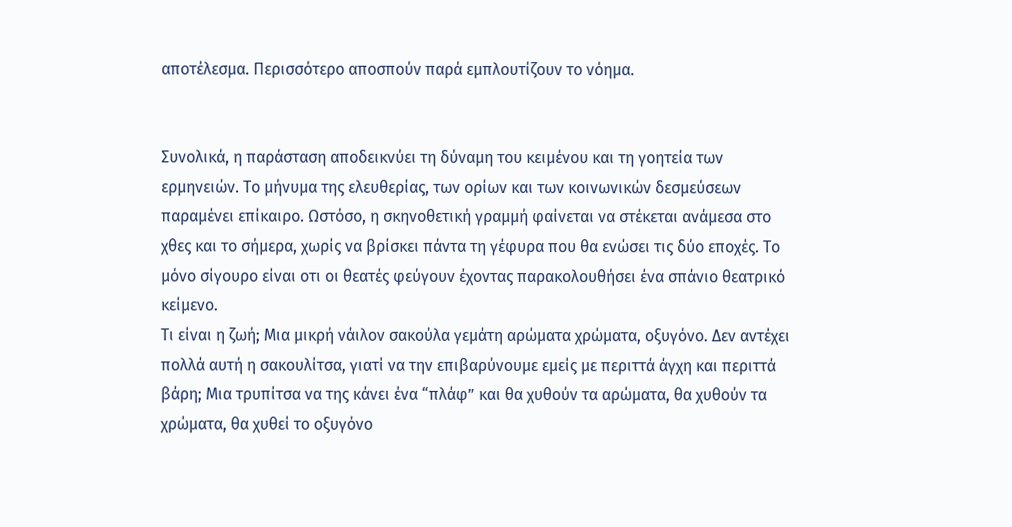αποτέλεσμα. Περισσότερο αποσπούν παρά εμπλουτίζουν το νόημα.


Συνολικά, η παράσταση αποδεικνύει τη δύναμη του κειμένου και τη γοητεία των ερμηνειών. Το μήνυμα της ελευθερίας, των ορίων και των κοινωνικών δεσμεύσεων παραμένει επίκαιρο. Ωστόσο, η σκηνοθετική γραμμή φαίνεται να στέκεται ανάμεσα στο χθες και το σήμερα, χωρίς να βρίσκει πάντα τη γέφυρα που θα ενώσει τις δύο εποχές. Το μόνο σίγουρο είναι οτι οι θεατές φεύγουν έχοντας παρακολουθήσει ένα σπάνιο θεατρικό κείμενο.
Τι είναι η ζωή; Μια μικρή νάιλον σακούλα γεμάτη αρώματα χρώματα, οξυγόνο. Δεν αντέχει πολλά αυτή η σακουλίτσα, γιατί να την επιβαρύνουμε εμείς με περιττά άγχη και περιττά βάρη; Μια τρυπίτσα να της κάνει ένα “πλάφ” και θα χυθούν τα αρώματα, θα χυθούν τα χρώματα, θα χυθεί το οξυγόνο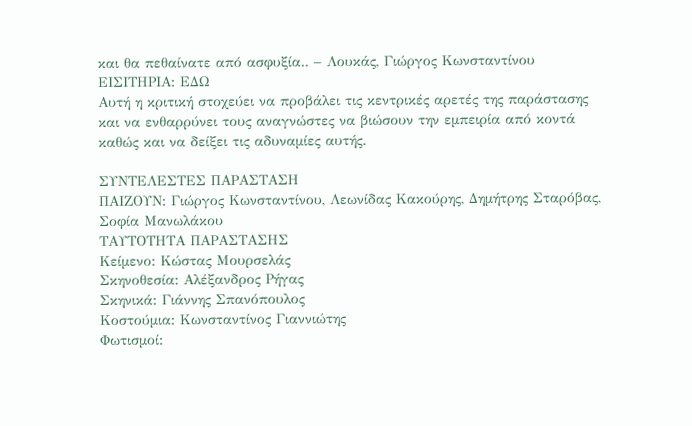και θα πεθαίνατε από ασφυξία.. – Λουκάς, Γιώργος Κωνσταντίνου
ΕΙΣΙΤΗΡΙΑ: ΕΔΩ
Αυτή η κριτική στοχεύει να προβάλει τις κεντρικές αρετές της παράστασης και να ενθαρρύνει τους αναγνώστες να βιώσουν την εμπειρία από κοντά καθώς και να δείξει τις αδυναμίες αυτής.

ΣΥΝΤΕΛΕΣΤΕΣ ΠΑΡΑΣΤΑΣΗ
ΠΑΙΖΟΥΝ: Γιώργος Κωνσταντίνου, Λεωνίδας Κακούρης, Δημήτρης Σταρόβας, Σοφία Μανωλάκου
ΤΑΥΤΟΤΗΤΑ ΠΑΡΑΣΤΑΣΗΣ
Κείμενο: Κώστας Μουρσελάς
Σκηνοθεσία: Αλέξανδρος Ρήγας
Σκηνικά: Γιάννης Σπανόπουλος
Κοστούμια: Κωνσταντίνος Γιαννιώτης
Φωτισμοί: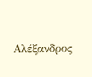Αλέξανδρος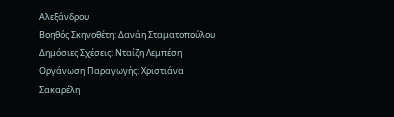Αλεξάνδρου
Βοηθός Σκηνοθέτη: Δανάη Σταματοπούλου
Δημόσιες Σχέσεις: Νταίζη Λεμπέση
Οργάνωση Παραγωγής: Χριστιάνα Σακαρέλη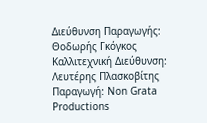Διεύθυνση Παραγωγής: Θοδωρής Γκόγκος
Καλλιτεχνική Διεύθυνση: Λευτέρης Πλασκοβίτης
Παραγωγή: Non Grata Productions